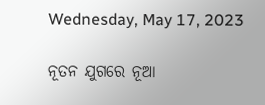Wednesday, May 17, 2023

ନୂତନ ଯୁଗରେ ନୂଆ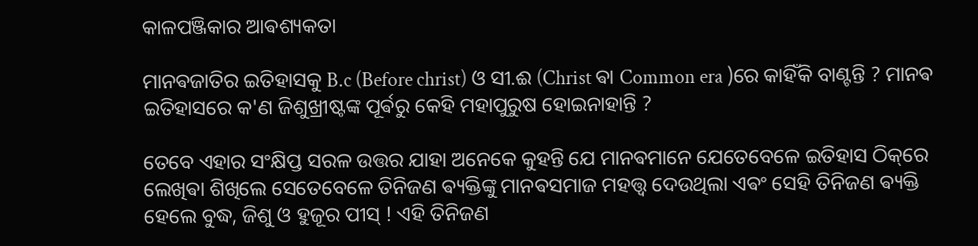କାଳପଞ୍ଜିକାର ଆଵଶ୍ୟକତା

ମାନଵଜାତିର ଇତିହାସକୁ B.c (Before christ) ଓ ସୀ.ଈ (Christ ଵା Common era )ରେ କାହିଁକି ବାଣ୍ଟନ୍ତି ? ମାନଵ ଇତିହାସରେ କ'ଣ ଜିଶୁଖ୍ରୀଷ୍ଟଙ୍କ ପୂର୍ଵରୁ କେହି ମହାପୁରୁଷ ହୋଇନାହାନ୍ତି ?

ତେବେ ଏହାର ସଂକ୍ଷିପ୍ତ ସରଳ ଉତ୍ତର ଯାହା ଅନେକେ କୁହନ୍ତି ଯେ ମାନଵମାନେ ଯେତେବେଳେ ଇତିହାସ ଠିକ୍‌ରେ ଲେଖିଵା ଶିଖିଲେ ସେତେବେଳେ ତିନିଜଣ ଵ୍ୟକ୍ତିଙ୍କୁ ମାନଵସମାଜ ମହତ୍ତ୍ଵ ଦେଉଥିଲା ଏଵଂ ସେହି ତିନିଜଣ ଵ୍ୟକ୍ତି ହେଲେ ବୁଦ୍ଧ, ଜିଶୁ ଓ ହୁଜୂର ପୀସ୍ ! ଏହି ତିନିଜଣ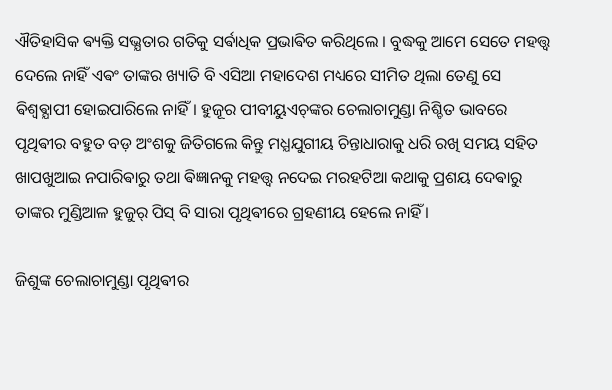ଐତିହାସିକ ଵ୍ୟକ୍ତି ସଭ୍ଯତାର ଗତିକୁ ସର୍ଵାଧିକ ପ୍ରଭାଵିତ କରିଥିଲେ । ବୁଦ୍ଧକୁ ଆମେ ସେତେ ମହତ୍ତ୍ଵ ଦେଲେ ନାହିଁ ଏଵଂ ତାଙ୍କର ଖ୍ୟାତି ବି ଏସିଆ ମହାଦେଶ ମଧ୍ୟରେ ସୀମିତ ଥିଲା ତେଣୁ ସେ ଵିଶ୍ଵଵ୍ଯାପୀ ହୋଇପାରିଲେ ନାହିଁ। ହୁଜୂର ପୀବୀୟୁଏଚ୍‌ଙ୍କର ଚେଲାଚାମୁଣ୍ଡା ନିଶ୍ଚିତ ଭାବରେ ପୃଥିଵୀର ବହୁତ ବଡ଼ ଅଂଶକୁ ଜିତିଗଲେ କିନ୍ତୁ ମଧ୍ଯଯୁଗୀୟ ଚିନ୍ତାଧାରାକୁ ଧରି ରଖି ସମୟ ସହିତ ଖାପଖୁଆଇ ନପାରିଵାରୁ ତଥା ଵିଜ୍ଞାନକୁ ମହତ୍ତ୍ଵ ନଦେଇ ମରହଟିଆ କଥାକୁ ପ୍ରଶୟ ଦେଵାରୁ ତାଙ୍କର ମୁଣ୍ଡିଆଳ ହୁଜୁର୍ ପିସ୍ ବି ସାରା ପୃଥିଵୀରେ ଗ୍ରହଣୀୟ ହେଲେ ନାହିଁ ।

ଜିଶୁଙ୍କ ଚେଲାଚାମୁଣ୍ଡା ପୃଥିଵୀର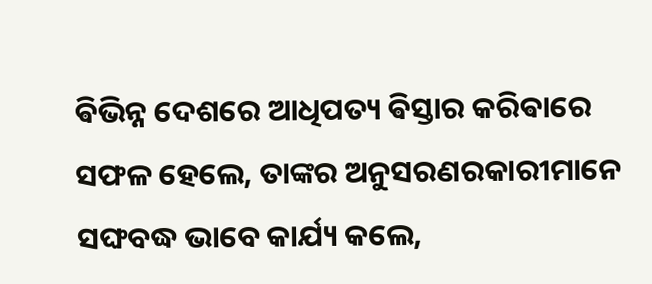ଵିଭିନ୍ନ ଦେଶରେ ଆଧିପତ୍ୟ ଵିସ୍ତାର କରିଵାରେ ସଫଳ ହେଲେ, ତାଙ୍କର ଅନୁସରଣରକାରୀମାନେ ସଙ୍ଘବଦ୍ଧ ଭାବେ କାର୍ଯ୍ୟ କଲେ,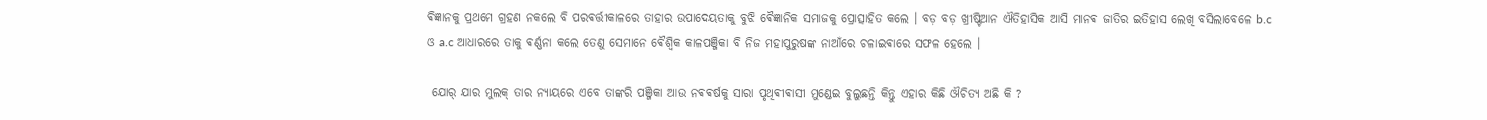ଵିଜ୍ଞାନକୁ ପ୍ରଥମେ ଗ୍ରହଣ ନକଲେ ବି ପରଵର୍ତ୍ତୀକାଳରେ ତାହାର ଉପାଦେୟତାକୁ ବୁଝି ଵୈଜ୍ଞାନିକ ସମାଜକୁ ପ୍ରୋତ୍ସାହିତ କଲେ । ବଡ଼ ବଡ଼ ଖ୍ରୀଷ୍ଟିଆନ ଐତିହାସିକ ଆସି ମାନଵ ଜାତିର ଇତିହାସ ଲେଖି ବସିଲାବେଳେ b.c ଓ a.c ଆଧାରରେ ତାକୁ ଵର୍ଣ୍ଣନା କଲେ ତେଣୁ ସେମାନେ ଵୈଶ୍ଵିକ କାଳପଞ୍ଜିକା ବି ନିଜ ମହାପୁରୁଷଙ୍କ ନାଆଁରେ ଚଳାଇଵାରେ ସଫଳ ହେଲେ ।

 ଯୋର୍ ଯାର ମୁଲକ୍ ତାର ନ୍ୟାୟରେ ଏବେ ତାଙ୍କରି ପଞ୍ଜିକା ଆଉ ନଵଵର୍ଷକୁ ସାରା ପୃଥିଵୀଵାସୀ ମୁଣ୍ଡେଇ ବୁଲୁଛନ୍ତି କିନ୍ତୁ ଏହାର କିଛି ଔଚିତ୍ୟ ଅଛି କି ?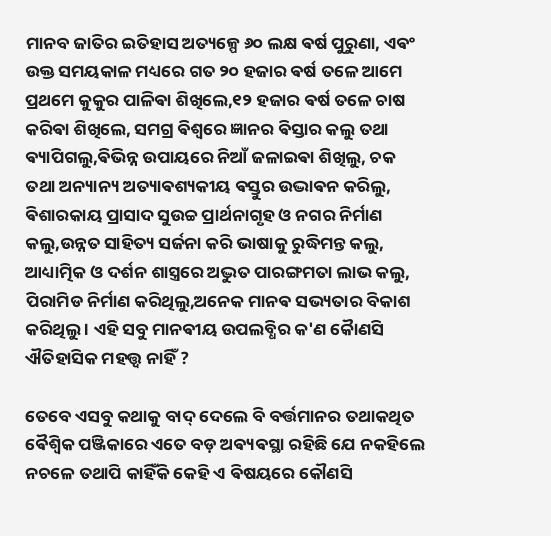ମାନବ ଜାତିର ଇତିହାସ ଅତ୍ୟଳ୍ପେ ୬୦ ଲକ୍ଷ ଵର୍ଷ ପୁରୁଣା, ଏଵଂ ଉକ୍ତ ସମୟକାଳ ମଧ୍ୟରେ ଗତ ୨୦ ହଜାର ଵର୍ଷ ତଳେ ଆମେ ପ୍ରଥମେ କୁକୁର ପାଳିଵା ଶିଖିଲେ,୧୨ ହଜାର ଵର୍ଷ ତଳେ ଚାଷ କରିଵା ଶିଖିଲେ, ସମଗ୍ର ଵିଶ୍ୱରେ ଜ୍ଞାନର ଵିସ୍ତାର କଲୁ ତଥା ଵ୍ୟାପିଗଲୁ,ଵିଭିନ୍ନ ଉପାୟରେ ନିଆଁ ଜଳାଇଵା ଶିଖିଲୁ, ଚକ ତଥା ଅନ୍ୟାନ୍ୟ ଅତ୍ୟାଵଶ୍ୟକୀୟ ଵସ୍ତୁର ଉଦ୍ଭାଵନ କରିଲୁ, ଵିଶାରକାୟ ପ୍ରାସାଦ ସୁଉଚ୍ଚ ପ୍ରାର୍ଥନାଗୃହ ଓ ନଗର ନିର୍ମାଣ କଲୁ,ଉନ୍ନତ ସାହିତ୍ୟ ସର୍ଜନା କରି ଭାଷାକୁ ରୁଦ୍ଧିମନ୍ତ କଲୁ, ଆଧ୍ୟାତ୍ମିକ ଓ ଦର୍ଶନ ଶାସ୍ତ୍ରରେ ଅଦ୍ଭୁତ ପାରଙ୍ଗମତା ଲାଭ କଲୁ, ପିରାମିଡ ନିର୍ମାଣ କରିଥିଲୁ,ଅନେକ ମାନଵ ସଭ୍ୟତାର ବିକାଶ କରିଥିଲୁ । ଏହି ସବୁ ମାନଵୀୟ ଉପଲବ୍ଧିର କ'ଣ କୋୖଣସି ଐତିହାସିକ ମହତ୍ତ୍ଵ ନାହିଁ ?

ତେବେ ଏସବୁ କଥାକୁ ବାଦ୍ ଦେଲେ ବି ବର୍ତ୍ତମାନର ତଥାକଥିତ ଵୈଶ୍ଵିକ ପଞ୍ଜିକାରେ ଏତେ ବଡ଼ ଅଵ୍ୟଵସ୍ଥା ରହିଛି ଯେ ନକହିଲେ ନଚଳେ ତଥାପି କାହିଁକି କେହି ଏ ଵିଷୟରେ କୌଣସି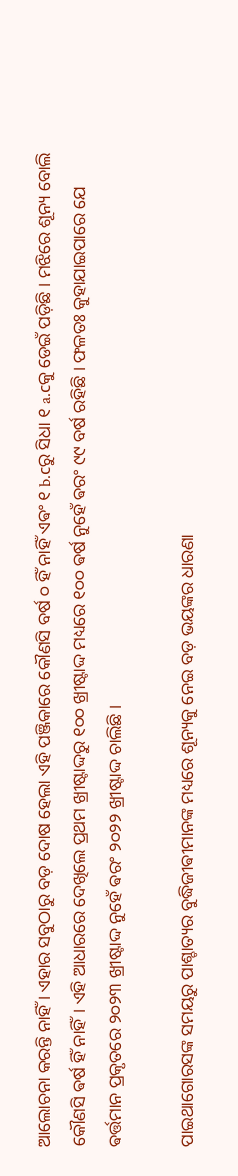ଆଲୋଚନା କରନ୍ତି ନାହିଁ । ଏହାର ସବୁଠାରୁ ବଡ଼ ଦୋଷ ହେଲା ଏହି ପଞ୍ଜିକାରେ କୌଣସି ବର୍ଷ ୦ ହିଁ ନାହିଁ ଏଵଂ ୧ b.cରୁ ସିଧା ୧ a.cକୁ ଡେଇଁ ପଡ଼ିଛି । ମଝିରେ ଶୂନ୍ୟ ବୋଲି କୌଣସି ଵର୍ଷ ହିଁ ନାହିଁ। ଏହି ଆଧାରରେ ଦେଖିଲେ ପ୍ରଥମ ଖ୍ରୀଷ୍ଟାଦ୍ଦରୁ ୧୦୦ ଖ୍ରୀଷ୍ଟାଦ୍ଦ ମଧ୍ୟରେ ୧୦୦ ଵର୍ଷ ନୁହେଁ ଵରଂ ୯୯ ବର୍ଷ ରହିଛି ।‌ ଫଳତଃ କୁହାଯାଇପାରେ ଯେ ଵର୍ତ୍ତମାନ ପ୍ରକୃତରେ ୨୦୨୩ ଖ୍ରୀଷ୍ଟାଦ୍ଦ ନୁହେଁ ଵରଂ ୨୦୨୨ ଖ୍ରୀଷ୍ଟାଦ୍ଦ ଚାଲିଛି ।‌

ପାଇଥାଗୋରସଙ୍କ ସମୟରୁ ପାଶ୍ଚାତ୍ୟର ବୁଦ୍ଧିଜୀଵୀମାନଙ୍କ ମଧ୍ୟରେ ଶୂନ୍ୟକୁ ନେଇ ବଡ଼ ଭୟଙ୍କର ଧାରଣା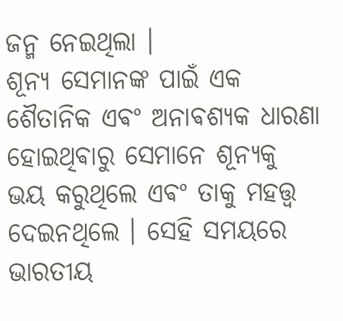ଜନ୍ମ ନେଇଥିଲା ।
ଶୂନ୍ୟ ସେମାନଙ୍କ ପାଇଁ ଏକ ଶୈତାନିକ ଏଵଂ ଅନାଵଶ୍ୟକ ଧାରଣା ହୋଇଥିଵାରୁ ସେମାନେ ଶୂନ୍ୟକୁ ଭୟ କରୁଥିଲେ ଏଵଂ ତାକୁ ମହତ୍ତ୍ଵ ଦେଇନଥିଲେ । ସେହି ସମୟରେ ଭାରତୀୟ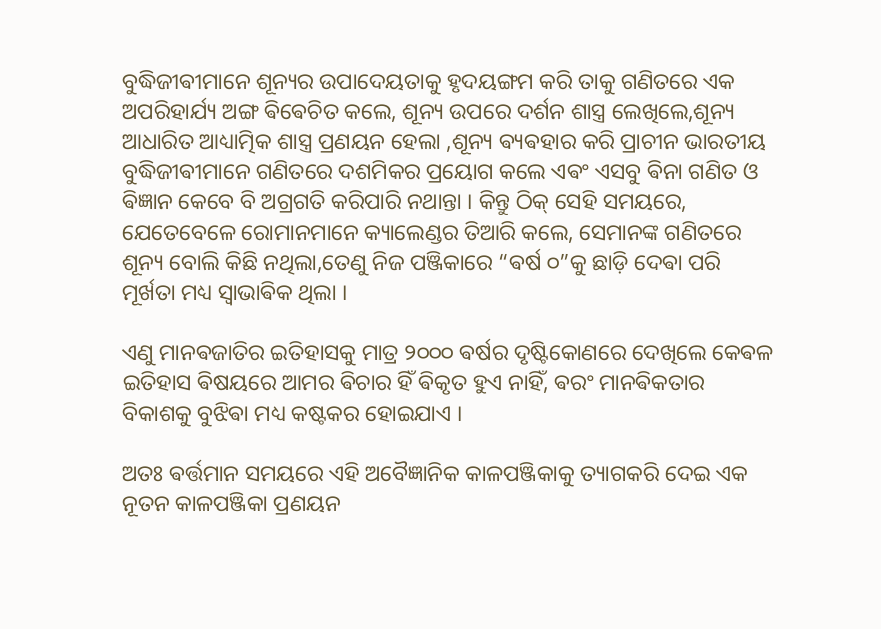ବୁଦ୍ଧିଜୀଵୀମାନେ ଶୂନ୍ୟର ଉପାଦେୟତାକୁ ହୃଦୟଙ୍ଗମ କରି ତାକୁ ଗଣିତରେ ଏକ ଅପରିହାର୍ଯ୍ୟ ଅଙ୍ଗ ଵିଵେଚିତ କଲେ, ଶୂନ୍ୟ ଉପରେ ଦର୍ଶନ ଶାସ୍ତ୍ର ଲେଖିଲେ,ଶୂନ୍ୟ ଆଧାରିତ ଆଧ୍ୟାତ୍ମିକ ଶାସ୍ତ୍ର ପ୍ରଣୟନ ହେଲା ,ଶୂନ୍ୟ ଵ୍ୟଵହାର କରି ପ୍ରାଚୀନ ଭାରତୀୟ ବୁଦ୍ଧିଜୀଵୀମାନେ ଗଣିତରେ ଦଶମିକର ପ୍ରୟୋଗ କଲେ ଏଵଂ ଏସବୁ ଵିନା ଗଣିତ ଓ ଵିଜ୍ଞାନ କେବେ ବି ଅଗ୍ରଗତି କରିପାରି ନଥାନ୍ତା । କିନ୍ତୁ ଠିକ୍ ସେହି ସମୟରେ, ଯେତେବେଳେ ରୋମାନମାନେ କ୍ୟାଲେଣ୍ଡର ତିଆରି କଲେ, ସେମାନଙ୍କ ଗଣିତରେ ଶୂନ୍ୟ ବୋଲି କିଛି ନଥିଲା,ତେଣୁ ନିଜ ପଞ୍ଜିକାରେ “ଵର୍ଷ ୦”କୁ ଛାଡ଼ି ଦେଵା ପରି ମୂର୍ଖତା ମଧ୍ୟ ସ୍ଵାଭାଵିକ ଥିଲା ।

ଏଣୁ ମାନଵଜାତିର ଇତିହାସକୁ ମାତ୍ର ୨୦୦୦ ଵର୍ଷର ଦୃଷ୍ଟିକୋଣରେ ଦେଖିଲେ କେଵଳ ଇତିହାସ ଵିଷୟରେ ଆମର ଵିଚାର ହିଁ ଵିକୃତ ହୁଏ ନାହିଁ, ଵରଂ ମାନଵିକତାର ବିକାଶକୁ ବୁଝିଵା ମଧ୍ୟ କଷ୍ଟକର ହୋଇଯାଏ ।

ଅତଃ ଵର୍ତ୍ତମାନ ସମୟରେ ଏହି ଅବୈଜ୍ଞାନିକ କାଳପଞ୍ଜିକାକୁ ତ୍ୟାଗକରି ଦେଇ ଏକ ନୂତନ କାଳପଞ୍ଜିକା ପ୍ରଣୟନ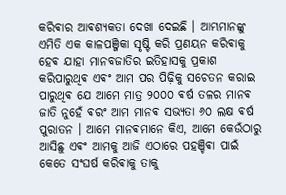କରିଵାର ଆଵଶ୍ୟକତା ଦେଖା ଦେଇଛି । ଆମ୍ଭମାନଙ୍କୁ ଏମିତି ଏକ କାଳପଞ୍ଜିକା ସୃଷ୍ଟି କରି ପ୍ରଣୟନ କରିଵାକୁ ହେଵ ଯାହା ମାନବଜାତିର ଇତିହାସକୁ ପ୍ରକାଶ କରିପାରୁଥିଵ ଏଵଂ ଆମ ପର ପିଢ଼ିକୁ ସଚେତନ କରାଇ ପାରୁଥିଵ ଯେ ଆମେ ମାତ୍ର ୨୦୦୦ ଵର୍ଷ ତଳର ମାନଵ ଜାତି ନୁହେଁ ଵରଂ ଆମ ମାନଵ ସଭ୍ୟତା ୬୦ ଲକ୍ଷ ଵର୍ଷ ପୁରାତନ । ଆମେ ମାନଵମାନେ କିଏ, ଆମେ କେଉଁଠାରୁ ଆସିଛୁ ଏଵଂ ଆମକୁ ଆଜି ଏଠାରେ ପହଞ୍ଚିଵା ପାଇଁ କେତେ ସଂଘର୍ଷ କରିଵାକୁ ତାକୁ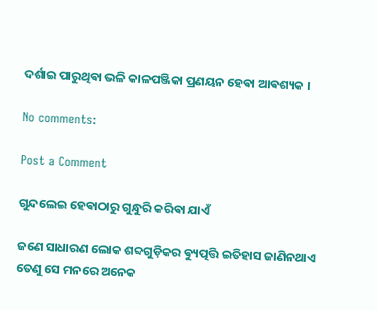ଦର୍ଶାଇ ପାରୁଥିଵା ଭଳି କାଳପଞ୍ଜିକା ପ୍ରଣୟନ ହେଵା ଆଵଶ୍ୟକ ।

No comments:

Post a Comment

ଗୁନ୍ଦଲେଇ ହେଵାଠାରୁ ଗୁନ୍ଧୁରି କରିଵା ଯାଏଁ

ଜଣେ ସାଧାରଣ ଲୋକ ଶବ୍ଦଗୁଡ଼ିକର ଵ୍ୟୁତ୍ପତ୍ତି ଇତିହାସ ଜାଣିନଥାଏ ତେଣୁ ସେ ମନରେ ଅନେକ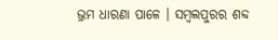ଭ୍ରମ ଧାରଣା ପାଳେ । ସମ୍ବଲପୁରର ଶବ୍ଦ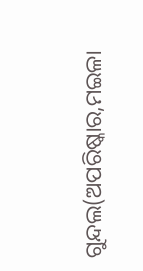ଗୁନ୍ଦଲ(ଅପରିଷ୍କାର,ମଇଳା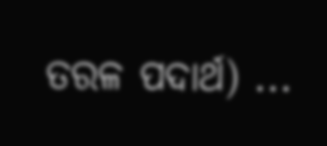ତରଳ ପଦାର୍ଥ) ...